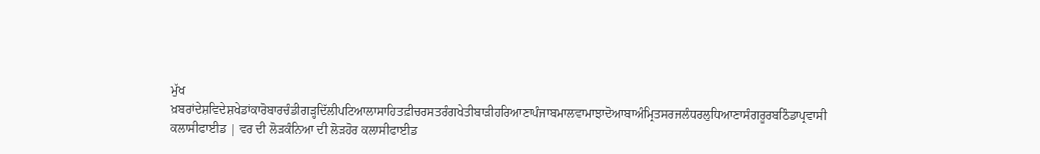ਮੁੱਖ ਖ਼ਬਰਾਂਦੇਸ਼ਵਿਦੇਸ਼ਖੇਡਾਂਕਾਰੋਬਾਰਚੰਡੀਗੜ੍ਹਦਿੱਲੀਪਟਿਆਲਾਸਾਹਿਤਫ਼ੀਚਰਸਤਰੰਗਖੇਤੀਬਾੜੀਹਰਿਆਣਾਪੰਜਾਬਮਾਲਵਾਮਾਝਾਦੋਆਬਾਅੰਮ੍ਰਿਤਸਰਜਲੰਧਰਲੁਧਿਆਣਾਸੰਗਰੂਰਬਠਿੰਡਾਪ੍ਰਵਾਸੀ
ਕਲਾਸੀਫਾਈਡ | ਵਰ ਦੀ ਲੋੜਕੰਨਿਆ ਦੀ ਲੋੜਹੋਰ ਕਲਾਸੀਫਾਈਡ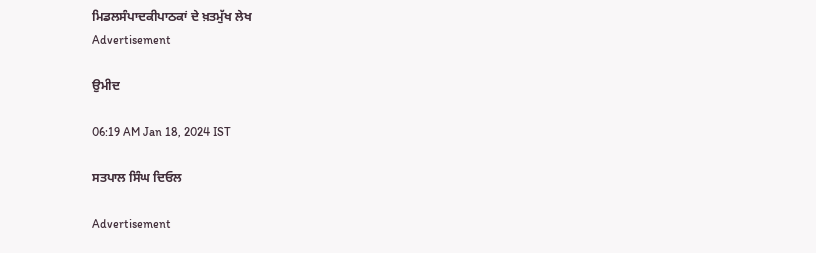ਮਿਡਲਸੰਪਾਦਕੀਪਾਠਕਾਂ ਦੇ ਖ਼ਤਮੁੱਖ ਲੇਖ
Advertisement

ਉਮੀਦ

06:19 AM Jan 18, 2024 IST

ਸਤਪਾਲ ਸਿੰਘ ਦਿਓਲ

Advertisement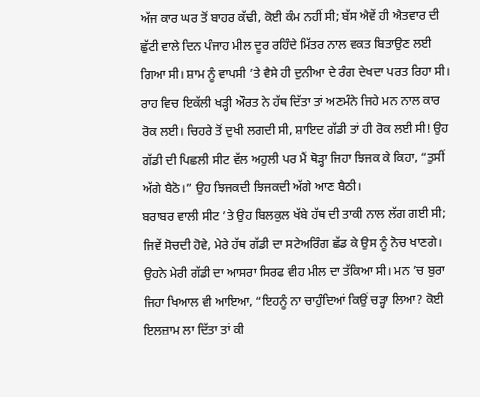ਅੱਜ ਕਾਰ ਘਰ ਤੋਂ ਬਾਹਰ ਕੱਢੀ, ਕੋਈ ਕੰਮ ਨਹੀਂ ਸੀ; ਬੱਸ ਐਵੇਂ ਹੀ ਐਤਵਾਰ ਦੀ ਛੁੱਟੀ ਵਾਲੇ ਦਿਨ ਪੰਜਾਹ ਮੀਲ ਦੂਰ ਰਹਿੰਦੇ ਮਿੱਤਰ ਨਾਲ ਵਕਤ ਬਿਤਾਉਣ ਲਈ ਗਿਆ ਸੀ। ਸ਼ਾਮ ਨੂੰ ਵਾਪਸੀ ’ਤੇ ਵੈਸੇ ਹੀ ਦੁਨੀਆ ਦੇ ਰੰਗ ਦੇਖਦਾ ਪਰਤ ਰਿਹਾ ਸੀ। ਰਾਹ ਵਿਚ ਇਕੱਲੀ ਖੜ੍ਹੀ ਔਰਤ ਨੇ ਹੱਥ ਦਿੱਤਾ ਤਾਂ ਅਣਮੰਨੇ ਜਿਹੇ ਮਨ ਨਾਲ ਕਾਰ ਰੋਕ ਲਈ। ਚਿਹਰੇ ਤੋਂ ਦੁਖੀ ਲਗਦੀ ਸੀ, ਸ਼ਾਇਦ ਗੱਡੀ ਤਾਂ ਹੀ ਰੋਕ ਲਈ ਸੀ! ਉਹ ਗੱਡੀ ਦੀ ਪਿਛਲੀ ਸੀਟ ਵੱਲ ਅਹੁਲੀ ਪਰ ਮੈਂ ਥੋੜ੍ਹਾ ਜਿਹਾ ਝਿਜਕ ਕੇ ਕਿਹਾ, “ਤੁਸੀਂ ਅੱਗੇ ਬੈਠੋ।” ਉਹ ਝਿਜਕਦੀ ਝਿਜਕਦੀ ਅੱਗੇ ਆਣ ਬੈਠੀ।
ਬਰਾਬਰ ਵਾਲੀ ਸੀਟ ’ਤੇ ਉਹ ਬਿਲਕੁਲ ਖੱਬੇ ਹੱਥ ਦੀ ਤਾਕੀ ਨਾਲ ਲੱਗ ਗਈ ਸੀ; ਜਿਵੇਂ ਸੋਚਦੀ ਹੋਵੇ, ਮੇਰੇ ਹੱਥ ਗੱਡੀ ਦਾ ਸਟੇਅਰਿੰਗ ਛੱਡ ਕੇ ਉਸ ਨੂੰ ਨੋਚ ਖਾਣਗੇ। ਉਹਨੇ ਮੇਰੀ ਗੱਡੀ ਦਾ ਆਸਰਾ ਸਿਰਫ ਵੀਹ ਮੀਲ ਦਾ ਤੱਕਿਆ ਸੀ। ਮਨ ’ਚ ਬੁਰਾ ਜਿਹਾ ਖਿਆਲ ਵੀ ਆਇਆ, “ਇਹਨੂੰ ਨਾ ਚਾਹੁੰਦਿਆਂ ਕਿਉਂ ਚੜ੍ਹਾ ਲਿਆ? ਕੋਈ ਇਲਜ਼ਾਮ ਲਾ ਦਿੱਤਾ ਤਾਂ ਕੀ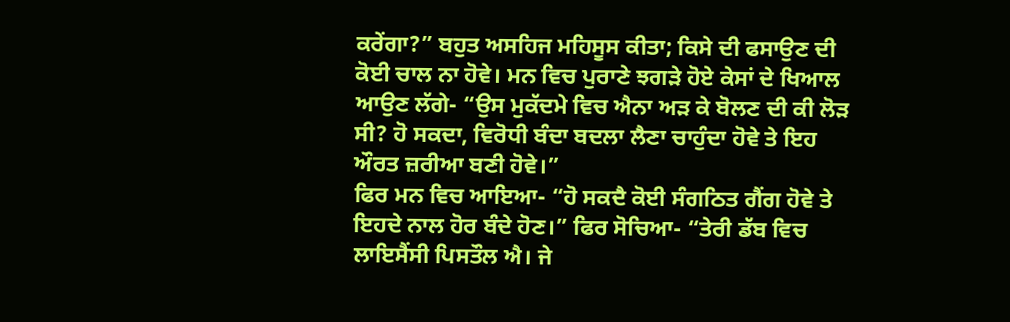ਕਰੇਂਗਾ?” ਬਹੁਤ ਅਸਹਿਜ ਮਹਿਸੂਸ ਕੀਤਾ; ਕਿਸੇ ਦੀ ਫਸਾਉਣ ਦੀ ਕੋਈ ਚਾਲ ਨਾ ਹੋਵੇ। ਮਨ ਵਿਚ ਪੁਰਾਣੇ ਝਗੜੇ ਹੋਏ ਕੇਸਾਂ ਦੇ ਖਿਆਲ ਆਉਣ ਲੱਗੇ- “ਉਸ ਮੁਕੱਦਮੇ ਵਿਚ ਐਨਾ ਅੜ ਕੇ ਬੋਲਣ ਦੀ ਕੀ ਲੋੜ ਸੀ? ਹੋ ਸਕਦਾ, ਵਿਰੋਧੀ ਬੰਦਾ ਬਦਲਾ ਲੈਣਾ ਚਾਹੁੰਦਾ ਹੋਵੇ ਤੇ ਇਹ ਔਰਤ ਜ਼ਰੀਆ ਬਣੀ ਹੋਵੇ।”
ਫਿਰ ਮਨ ਵਿਚ ਆਇਆ- “ਹੋ ਸਕਦੈ ਕੋਈ ਸੰਗਠਿਤ ਗੈਂਗ ਹੋਵੇ ਤੇ ਇਹਦੇ ਨਾਲ ਹੋਰ ਬੰਦੇ ਹੋਣ।” ਫਿਰ ਸੋਚਿਆ- “ਤੇਰੀ ਡੱਬ ਵਿਚ ਲਾਇਸੈਂਸੀ ਪਿਸਤੌਲ ਐ। ਜੇ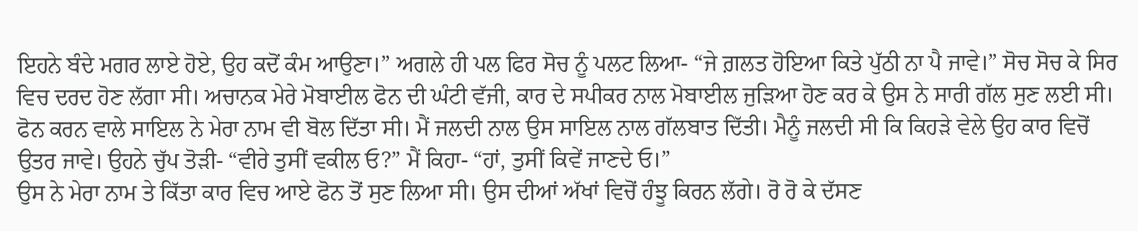ਇਹਨੇ ਬੰਦੇ ਮਗਰ ਲਾਏ ਹੋਏ, ਉਹ ਕਦੋਂ ਕੰਮ ਆਉਣਾ।” ਅਗਲੇ ਹੀ ਪਲ ਫਿਰ ਸੋਚ ਨੂੰ ਪਲਟ ਲਿਆ- “ਜੇ ਗ਼ਲਤ ਹੋਇਆ ਕਿਤੇ ਪੁੱਠੀ ਨਾ ਪੈ ਜਾਵੇ।” ਸੋਚ ਸੋਚ ਕੇ ਸਿਰ ਵਿਚ ਦਰਦ ਹੋਣ ਲੱਗਾ ਸੀ। ਅਚਾਨਕ ਮੇਰੇ ਮੋਬਾਈਲ ਫੋਨ ਦੀ ਘੰਟੀ ਵੱਜੀ, ਕਾਰ ਦੇ ਸਪੀਕਰ ਨਾਲ ਮੋਬਾਈਲ ਜੁੜਿਆ ਹੋਣ ਕਰ ਕੇ ਉਸ ਨੇ ਸਾਰੀ ਗੱਲ ਸੁਣ ਲਈ ਸੀ। ਫੋਨ ਕਰਨ ਵਾਲੇ ਸਾਇਲ ਨੇ ਮੇਰਾ ਨਾਮ ਵੀ ਬੋਲ ਦਿੱਤਾ ਸੀ। ਮੈਂ ਜਲਦੀ ਨਾਲ ਉਸ ਸਾਇਲ ਨਾਲ ਗੱਲਬਾਤ ਦਿੱਤੀ। ਮੈਨੂੰ ਜਲਦੀ ਸੀ ਕਿ ਕਿਹੜੇ ਵੇਲੇ ਉਹ ਕਾਰ ਵਿਚੋਂ ਉਤਰ ਜਾਵੇ। ਉਹਨੇ ਚੁੱਪ ਤੋੜੀ- “ਵੀਰੇ ਤੁਸੀਂ ਵਕੀਲ ਓ?” ਮੈਂ ਕਿਹਾ- “ਹਾਂ, ਤੁਸੀਂ ਕਿਵੇਂ ਜਾਣਦੇ ਓ।”
ਉਸ ਨੇ ਮੇਰਾ ਨਾਮ ਤੇ ਕਿੱਤਾ ਕਾਰ ਵਿਚ ਆਏ ਫੋਨ ਤੋਂ ਸੁਣ ਲਿਆ ਸੀ। ਉਸ ਦੀਆਂ ਅੱਖਾਂ ਵਿਚੋਂ ਹੰਝੂ ਕਿਰਨ ਲੱਗੇ। ਰੋ ਰੋ ਕੇ ਦੱਸਣ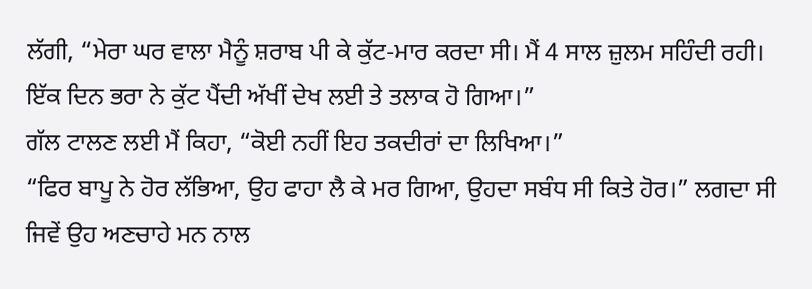ਲੱਗੀ, “ਮੇਰਾ ਘਰ ਵਾਲਾ ਮੈਨੂੰ ਸ਼ਰਾਬ ਪੀ ਕੇ ਕੁੱਟ-ਮਾਰ ਕਰਦਾ ਸੀ। ਮੈਂ 4 ਸਾਲ ਜ਼ੁਲਮ ਸਹਿੰਦੀ ਰਹੀ। ਇੱਕ ਦਿਨ ਭਰਾ ਨੇ ਕੁੱਟ ਪੈਂਦੀ ਅੱਖੀਂ ਦੇਖ ਲਈ ਤੇ ਤਲਾਕ ਹੋ ਗਿਆ।”
ਗੱਲ ਟਾਲਣ ਲਈ ਮੈਂ ਕਿਹਾ, “ਕੋਈ ਨਹੀਂ ਇਹ ਤਕਦੀਰਾਂ ਦਾ ਲਿਖਿਆ।”
“ਫਿਰ ਬਾਪੂ ਨੇ ਹੋਰ ਲੱਭਿਆ, ਉਹ ਫਾਹਾ ਲੈ ਕੇ ਮਰ ਗਿਆ, ਉਹਦਾ ਸਬੰਧ ਸੀ ਕਿਤੇ ਹੋਰ।” ਲਗਦਾ ਸੀ ਜਿਵੇਂ ਉਹ ਅਣਚਾਹੇ ਮਨ ਨਾਲ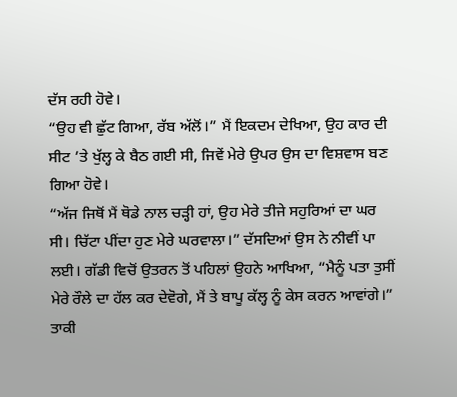ਦੱਸ ਰਹੀ ਹੋਵੇ।
“ਉਹ ਵੀ ਛੁੱਟ ਗਿਆ, ਰੱਬ ਅੱਲੋਂ।” ਮੈਂ ਇਕਦਮ ਦੇਖਿਆ, ਉਹ ਕਾਰ ਦੀ ਸੀਟ ’ਤੇ ਖੁੱਲ੍ਹ ਕੇ ਬੈਠ ਗਈ ਸੀ, ਜਿਵੇਂ ਮੇਰੇ ਉਪਰ ਉਸ ਦਾ ਵਿਸ਼ਵਾਸ ਬਣ ਗਿਆ ਹੋਵੇ।
“ਅੱਜ ਜਿਥੋਂ ਮੈਂ ਥੋਡੇ ਨਾਲ ਚੜ੍ਹੀ ਹਾਂ, ਉਹ ਮੇਰੇ ਤੀਜੇ ਸਹੁਰਿਆਂ ਦਾ ਘਰ ਸੀ। ਚਿੱਟਾ ਪੀਂਦਾ ਹੁਣ ਮੇਰੇ ਘਰਵਾਲਾ।” ਦੱਸਦਿਆਂ ਉਸ ਨੇ ਨੀਵੀਂ ਪਾ ਲਈ। ਗੱਡੀ ਵਿਚੋਂ ਉਤਰਨ ਤੋਂ ਪਹਿਲਾਂ ਉਹਨੇ ਆਖਿਆ, “ਮੈਨੂੰ ਪਤਾ ਤੁਸੀਂ ਮੇਰੇ ਰੌਲੇ ਦਾ ਹੱਲ ਕਰ ਦੇਵੋਗੇ, ਮੈਂ ਤੇ ਬਾਪੂ ਕੱਲ੍ਹ ਨੂੰ ਕੇਸ ਕਰਨ ਆਵਾਂਗੇ।” ਤਾਕੀ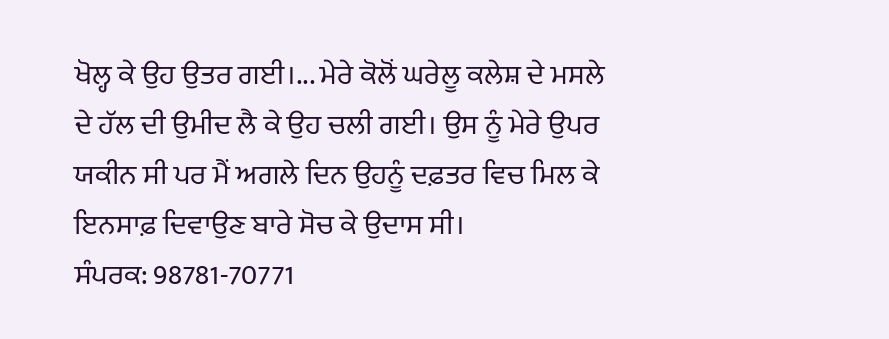ਖੋਲ੍ਹ ਕੇ ਉਹ ਉਤਰ ਗਈ।... ਮੇਰੇ ਕੋਲੋਂ ਘਰੇਲੂ ਕਲੇਸ਼ ਦੇ ਮਸਲੇ ਦੇ ਹੱਲ ਦੀ ਉਮੀਦ ਲੈ ਕੇ ਉਹ ਚਲੀ ਗਈ। ਉਸ ਨੂੰ ਮੇਰੇ ਉਪਰ ਯਕੀਨ ਸੀ ਪਰ ਮੈਂ ਅਗਲੇ ਦਿਨ ਉਹਨੂੰ ਦਫ਼ਤਰ ਵਿਚ ਮਿਲ ਕੇ ਇਨਸਾਫ਼ ਦਿਵਾਉਣ ਬਾਰੇ ਸੋਚ ਕੇ ਉਦਾਸ ਸੀ।
ਸੰਪਰਕ: 98781-70771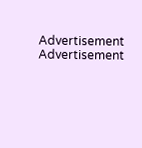Advertisement
Advertisement